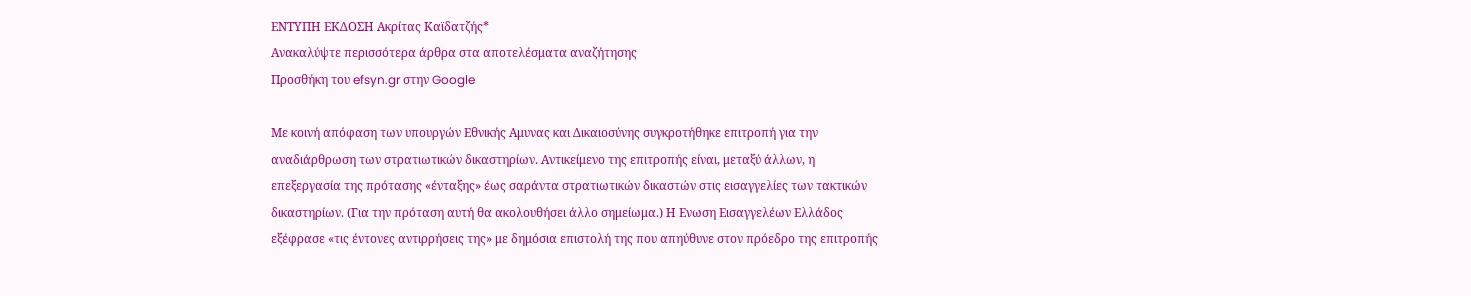ΕΝΤΥΠΗ ΕΚΔΟΣΗ Ακρίτας Καϊδατζής*
Ανακαλύψτε περισσότερα άρθρα στα αποτελέσματα αναζήτησης
Προσθήκη του efsyn.gr στην Google

Με κοινή απόφαση των υπουργών Εθνικής Αμυνας και Δικαιοσύνης συγκροτήθηκε επιτροπή για την αναδιάρθρωση των στρατιωτικών δικαστηρίων. Αντικείμενο της επιτροπής είναι, μεταξύ άλλων, η επεξεργασία της πρότασης «ένταξης» έως σαράντα στρατιωτικών δικαστών στις εισαγγελίες των τακτικών δικαστηρίων. (Για την πρόταση αυτή θα ακολουθήσει άλλο σημείωμα.) Η Ενωση Εισαγγελέων Ελλάδος εξέφρασε «τις έντονες αντιρρήσεις της» με δημόσια επιστολή της που απηύθυνε στον πρόεδρο της επιτροπής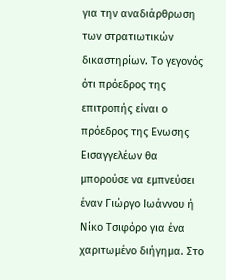για την αναδιάρθρωση των στρατιωτικών δικαστηρίων. Το γεγονός ότι πρόεδρος της επιτροπής είναι ο πρόεδρος της Ενωσης Εισαγγελέων θα μπορούσε να εμπνεύσει έναν Γιώργο Ιωάννου ή Νίκο Τσιφόρο για ένα χαριτωμένο διήγημα. Στο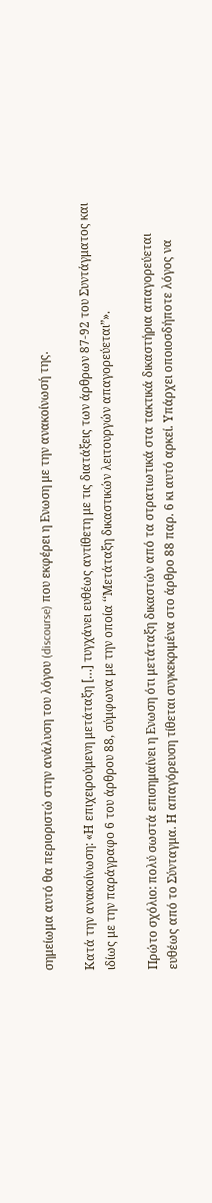σημείωμα αυτό θα περιοριστώ στην ανάλυση του λόγου (discourse) που εκφέρει η Ενωση με την ανακοίνωσή της.

Κατά την ανακοίνωση: «Η επιχειρούμενη μετάταξη […] τυγχάνει ευθέως αντίθετη με τις διατάξεις των άρθρων 87-92 του Συντάγματος και ιδίως με την παράγραφο 6 του άρθρου 88, σύμφωνα με την οποία ‘‘Μετάταξη δικαστικών λειτουργών απαγορεύεται”».

Πρώτο σχόλιο: πολύ σωστά επισημαίνει η Ενωση ότι μετάταξη δικαστών από τα στρατιωτικά στα τακτικά δικαστήρια απαγορεύεται ευθέως από το Σύνταγμα. Η απαγόρευση τίθεται συγκεκριμένα στο άρθρο 88 παρ. 6 κι αυτό αρκεί. Υπάρχει οποιοσδήποτε λόγος να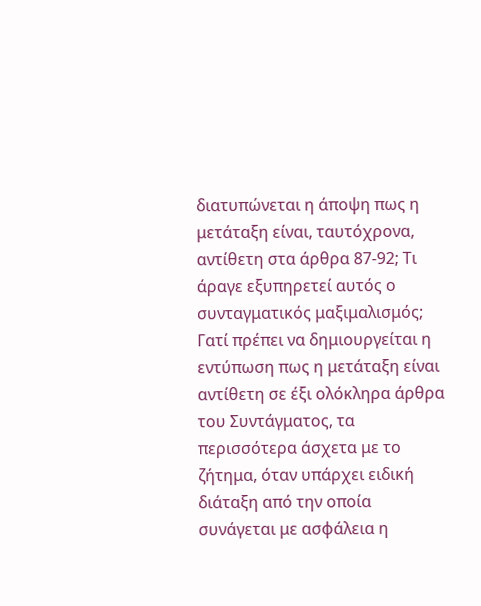διατυπώνεται η άποψη πως η μετάταξη είναι, ταυτόχρονα, αντίθετη στα άρθρα 87-92; Τι άραγε εξυπηρετεί αυτός ο συνταγματικός μαξιμαλισμός; Γατί πρέπει να δημιουργείται η εντύπωση πως η μετάταξη είναι αντίθετη σε έξι ολόκληρα άρθρα του Συντάγματος, τα περισσότερα άσχετα με το ζήτημα, όταν υπάρχει ειδική διάταξη από την οποία συνάγεται με ασφάλεια η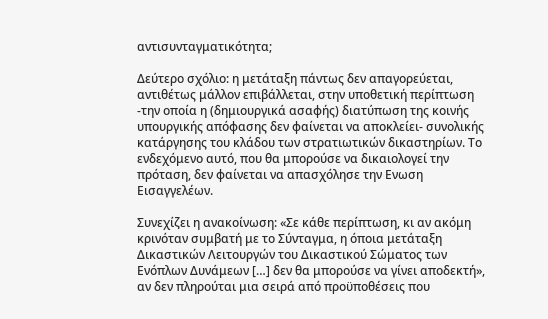αντισυνταγματικότητα;

Δεύτερο σχόλιο: η μετάταξη πάντως δεν απαγορεύεται, αντιθέτως μάλλον επιβάλλεται, στην υποθετική περίπτωση -την οποία η (δημιουργικά ασαφής) διατύπωση της κοινής υπουργικής απόφασης δεν φαίνεται να αποκλείει- συνολικής κατάργησης του κλάδου των στρατιωτικών δικαστηρίων. Το ενδεχόμενο αυτό, που θα μπορούσε να δικαιολογεί την πρόταση, δεν φαίνεται να απασχόλησε την Ενωση Εισαγγελέων.

Συνεχίζει η ανακοίνωση: «Σε κάθε περίπτωση, κι αν ακόμη κρινόταν συμβατή με το Σύνταγμα, η όποια μετάταξη Δικαστικών Λειτουργών του Δικαστικού Σώματος των Ενόπλων Δυνάμεων […] δεν θα μπορούσε να γίνει αποδεκτή», αν δεν πληρούται μια σειρά από προϋποθέσεις που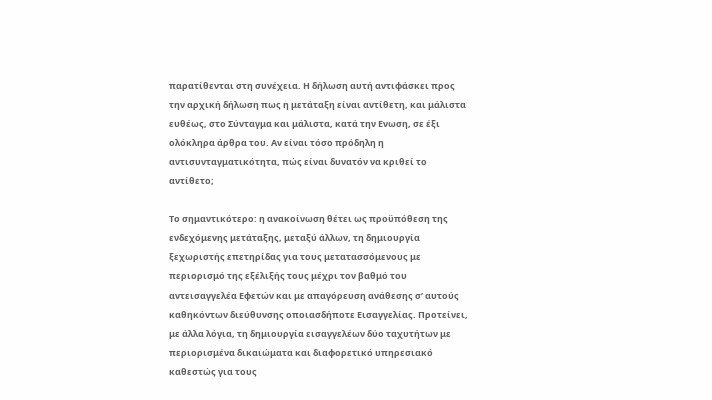παρατίθενται στη συνέχεια. Η δήλωση αυτή αντιφάσκει προς την αρχική δήλωση πως η μετάταξη είναι αντίθετη, και μάλιστα ευθέως, στο Σύνταγμα και μάλιστα, κατά την Ενωση, σε έξι ολόκληρα άρθρα του. Αν είναι τόσο πρόδηλη η αντισυνταγματικότητα, πώς είναι δυνατόν να κριθεί το αντίθετο;

Το σημαντικότερο: η ανακοίνωση θέτει ως προϋπόθεση της ενδεχόμενης μετάταξης, μεταξύ άλλων, τη δημιουργία ξεχωριστής επετηρίδας για τους μετατασσόμενους με περιορισμό της εξέλιξής τους μέχρι τον βαθμό του αντεισαγγελέα Εφετών και με απαγόρευση ανάθεσης σ’ αυτούς καθηκόντων διεύθυνσης οποιασδήποτε Εισαγγελίας. Προτείνει, με άλλα λόγια, τη δημιουργία εισαγγελέων δύο ταχυτήτων με περιορισμένα δικαιώματα και διαφορετικό υπηρεσιακό καθεστώς για τους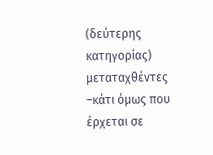(δεύτερης κατηγορίας) μεταταχθέντες –κάτι όμως που έρχεται σε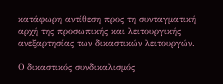κατάφωρη αντίθεση προς τη συνταγματική αρχή της προσωπικής και λειτουργικής ανεξαρτησίας των δικαστικών λειτουργών.

Ο δικαστικός συνδικαλισμός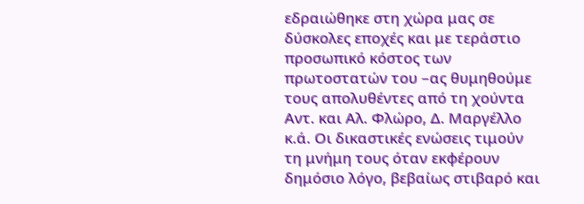εδραιώθηκε στη χώρα μας σε δύσκολες εποχές και με τεράστιο προσωπικό κόστος των πρωτοστατών του –ας θυμηθούμε τους απολυθέντες από τη χούντα Αντ. και Αλ. Φλώρο, Δ. Μαργέλλο κ.ά. Οι δικαστικές ενώσεις τιμούν τη μνήμη τους όταν εκφέρουν δημόσιο λόγο, βεβαίως στιβαρό και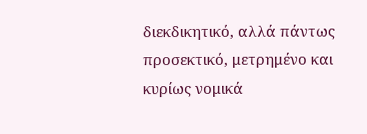διεκδικητικό, αλλά πάντως προσεκτικό, μετρημένο και κυρίως νομικά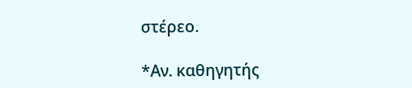στέρεο.

*Αν. καθηγητής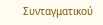Συνταγματικού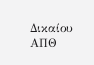Δικαίου ΑΠΘ